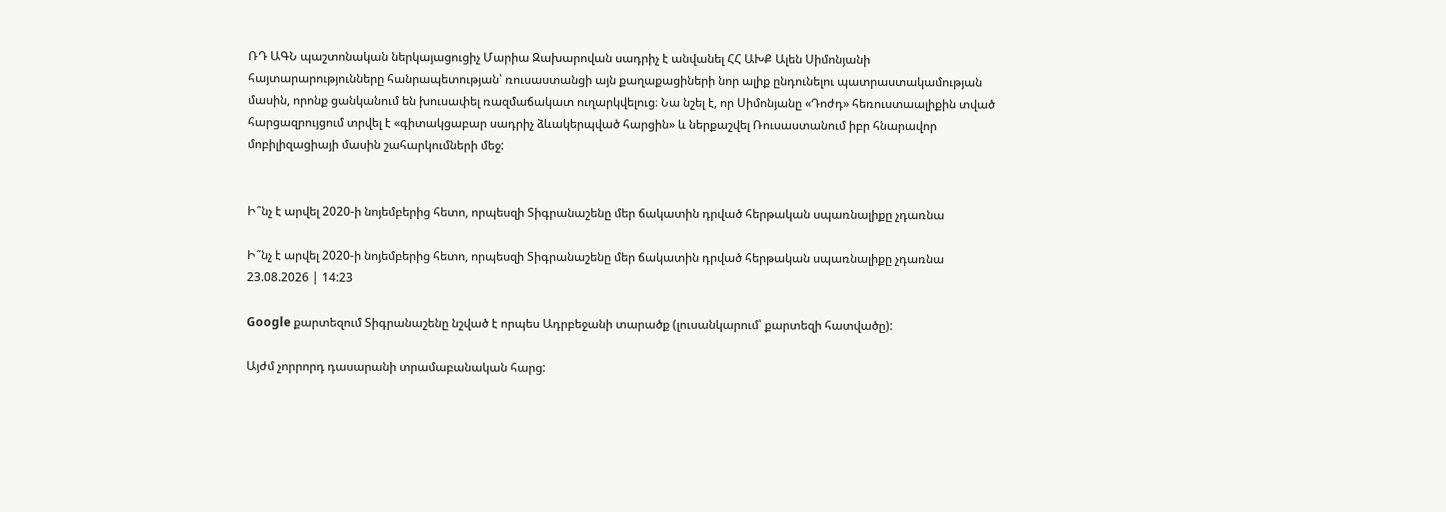ՌԴ ԱԳՆ պաշտոնական ներկայացուցիչ Մարիա Զախարովան սադրիչ է անվանել ՀՀ ԱԽՔ Ալեն Սիմոնյանի հայտարարությունները հանրապետության՝ ռուսաստանցի այն քաղաքացիների նոր ալիք ընդունելու պատրաստակամության մասին, որոնք ցանկանում են խուսափել ռազմաճակատ ուղարկվելուց։ Նա նշել է, որ Սիմոնյանը «Դոժդ» հեռուստաալիքին տված հարցազրույցում տրվել է «գիտակցաբար սադրիչ ձևակերպված հարցին» և ներքաշվել Ռուսաստանում իբր հնարավոր մոբիլիզացիայի մասին շահարկումների մեջ:


Ի՞նչ է արվել 2020-ի նոյեմբերից հետո, որպեսզի Տիգրանաշենը մեր ճակատին դրված հերթական սպառնալիքը չդառնա

Ի՞նչ է արվել 2020-ի նոյեմբերից հետո, որպեսզի Տիգրանաշենը մեր ճակատին դրված հերթական սպառնալիքը չդառնա
23.08.2026 | 14:23

Google քարտեզում Տիգրանաշենը նշված է որպես Ադրբեջանի տարածք (լուսանկարում՝ քարտեզի հատվածը):

Այժմ չորրորդ դասարանի տրամաբանական հարց: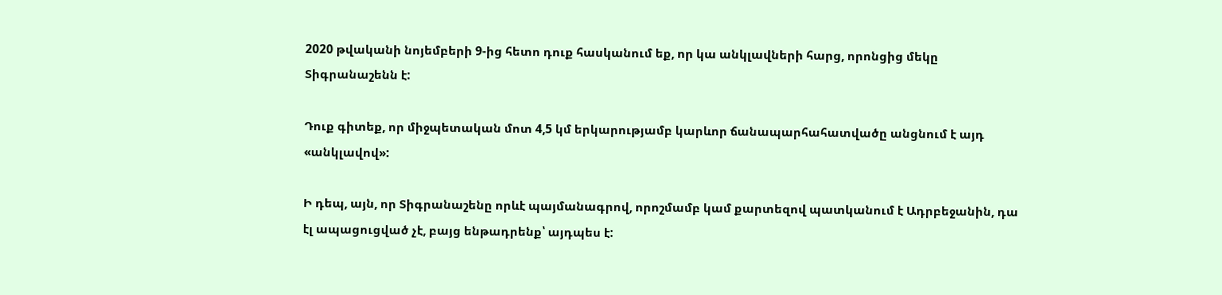2020 թվականի նոյեմբերի 9-ից հետո դուք հասկանում եք, որ կա անկլավների հարց, որոնցից մեկը Տիգրանաշենն է:

Դուք գիտեք, որ միջպետական մոտ 4,5 կմ երկարությամբ կարևոր ճանապարհահատվածը անցնում է այդ «անկլավով»:

Ի դեպ, այն, որ Տիգրանաշենը որևէ պայմանագրով, որոշմամբ կամ քարտեզով պատկանում է Ադրբեջանին, դա էլ ապացուցված չէ, բայց ենթադրենք՝ այդպես է: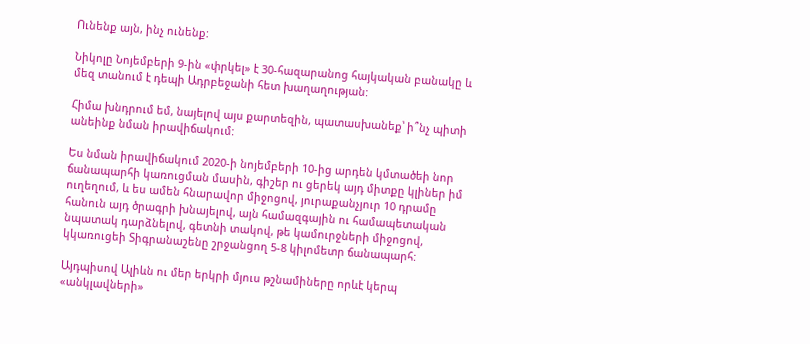Ունենք այն, ինչ ունենք:

Նիկոլը Նոյեմբերի 9-ին «փրկել» է 30-հազարանոց հայկական բանակը և մեզ տանում է դեպի Ադրբեջանի հետ խաղաղության:

Հիմա խնդրում եմ, նայելով այս քարտեզին, պատասխանեք՝ ի՞նչ պիտի անեինք նման իրավիճակում:

Ես նման իրավիճակում 2020-ի նոյեմբերի 10-ից արդեն կմտածեի նոր ճանապարհի կառուցման մասին, գիշեր ու ցերեկ այդ միտքը կլիներ իմ ուղեղում, և ես ամեն հնարավոր միջոցով, յուրաքանչյուր 10 դրամը հանուն այդ ծրագրի խնայելով, այն համազգային ու համապետական նպատակ դարձնելով, գետնի տակով, թե կամուրջների միջոցով, կկառուցեի Տիգրանաշենը շրջանցող 5-8 կիլոմետր ճանապարհ:

Այդպիսով Ալիևն ու մեր երկրի մյուս թշնամիները որևէ կերպ «անկլավների»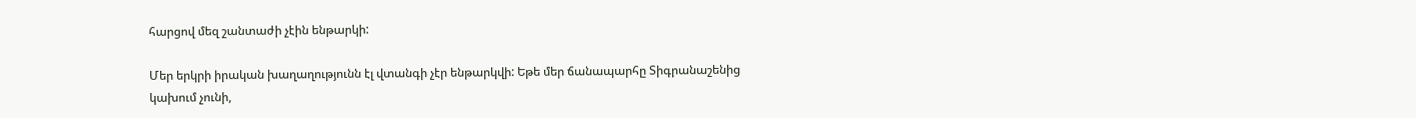հարցով մեզ շանտաժի չէին ենթարկի:

Մեր երկրի իրական խաղաղությունն էլ վտանգի չէր ենթարկվի: Եթե մեր ճանապարհը Տիգրանաշենից կախում չունի,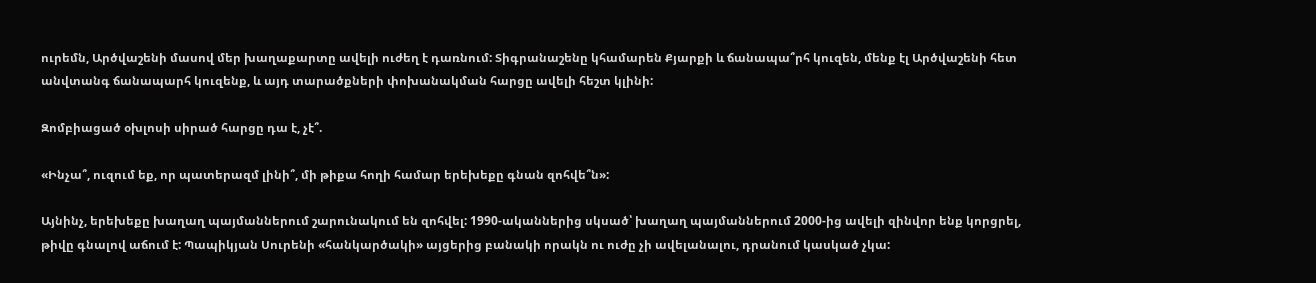ուրեմն, Արծվաշենի մասով մեր խաղաքարտը ավելի ուժեղ է դառնում: Տիգրանաշենը կհամարեն Քյարքի և ճանապա՞րհ կուզեն, մենք էլ Արծվաշենի հետ անվտանգ ճանապարհ կուզենք, և այդ տարածքների փոխանակման հարցը ավելի հեշտ կլինի:

Զոմբիացած օխլոսի սիրած հարցը դա է, չէ՞.

«Ինչա՞, ուզում եք, որ պատերազմ լինի՞, մի թիքա հողի համար երեխեքը գնան զոհվե՞ն»:

Այնինչ, երեխեքը խաղաղ պայմաններում շարունակում են զոհվել: 1990-ականներից սկսած՝ խաղաղ պայմաններում 2000-ից ավելի զինվոր ենք կորցրել, թիվը գնալով աճում է: Պապիկյան Սուրենի «հանկարծակի» այցերից բանակի որակն ու ուժը չի ավելանալու, դրանում կասկած չկա: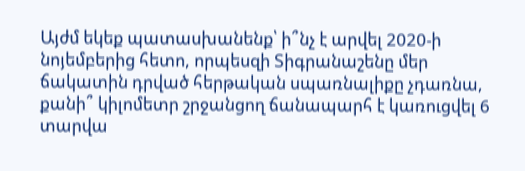Այժմ եկեք պատասխանենք՝ ի՞նչ է արվել 2020-ի նոյեմբերից հետո, որպեսզի Տիգրանաշենը մեր ճակատին դրված հերթական սպառնալիքը չդառնա, քանի՞ կիլոմետր շրջանցող ճանապարհ է կառուցվել 6 տարվա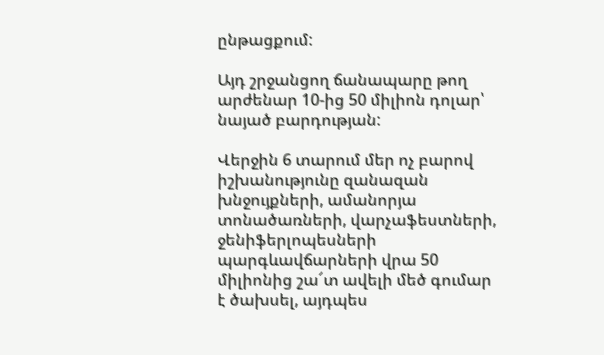ընթացքում:

Այդ շրջանցող ճանապարը թող արժենար 10-ից 50 միլիոն դոլար՝ նայած բարդության:

Վերջին 6 տարում մեր ոչ բարով իշխանությունը զանազան խնջույքների, ամանորյա տոնածառների, վարչաֆեստների, ջենիֆերլոպեսների պարգևավճարների վրա 50 միլիոնից շա՜տ ավելի մեծ գումար է ծախսել, այդպես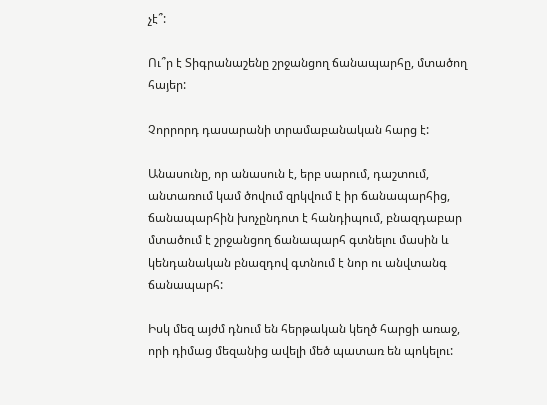չէ՞:

Ու՞ր է Տիգրանաշենը շրջանցող ճանապարհը, մտածող հայեր:

Չորրորդ դասարանի տրամաբանական հարց է:

Անասունը, որ անասուն է, երբ սարում, դաշտում, անտառում կամ ծովում զրկվում է իր ճանապարհից, ճանապարհին խոչընդոտ է հանդիպում, բնազդաբար մտածում է շրջանցող ճանապարհ գտնելու մասին և կենդանական բնազդով գտնում է նոր ու անվտանգ ճանապարհ:

Իսկ մեզ այժմ դնում են հերթական կեղծ հարցի առաջ, որի դիմաց մեզանից ավելի մեծ պատառ են պոկելու: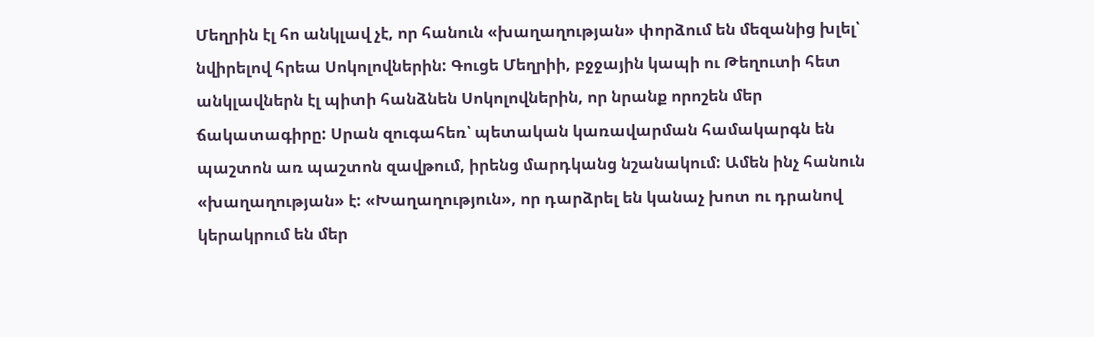Մեղրին էլ հո անկլավ չէ, որ հանուն «խաղաղության» փորձում են մեզանից խլել՝ նվիրելով հրեա Սոկոլովներին: Գուցե Մեղրիի, բջջային կապի ու Թեղուտի հետ անկլավներն էլ պիտի հանձնեն Սոկոլովներին, որ նրանք որոշեն մեր ճակատագիրը: Սրան զուգահեռ՝ պետական կառավարման համակարգն են պաշտոն առ պաշտոն զավթում, իրենց մարդկանց նշանակում: Ամեն ինչ հանուն «խաղաղության» է: «Խաղաղություն», որ դարձրել են կանաչ խոտ ու դրանով կերակրում են մեր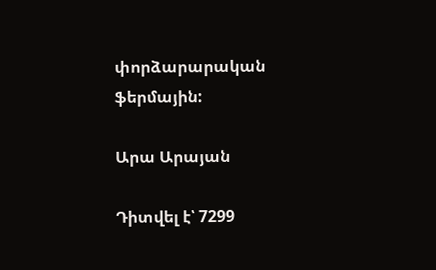փորձարարական ֆերմային:

Արա Արայան

Դիտվել է՝ 7299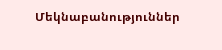Մեկնաբանություններ